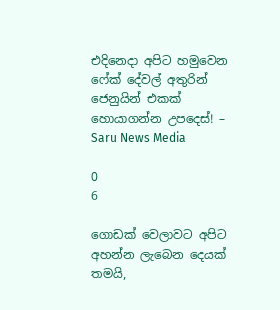එදිනෙදා අපිට හමුවෙන ෆේක් දේවල් අතුරින් ජෙනුයින් එකක් හොයාගන්න උපදෙස්! – Saru News Media

0
6

ගොඩක් වෙලාවට අපිට අහන්න ලැබෙන දෙයක් තමයි,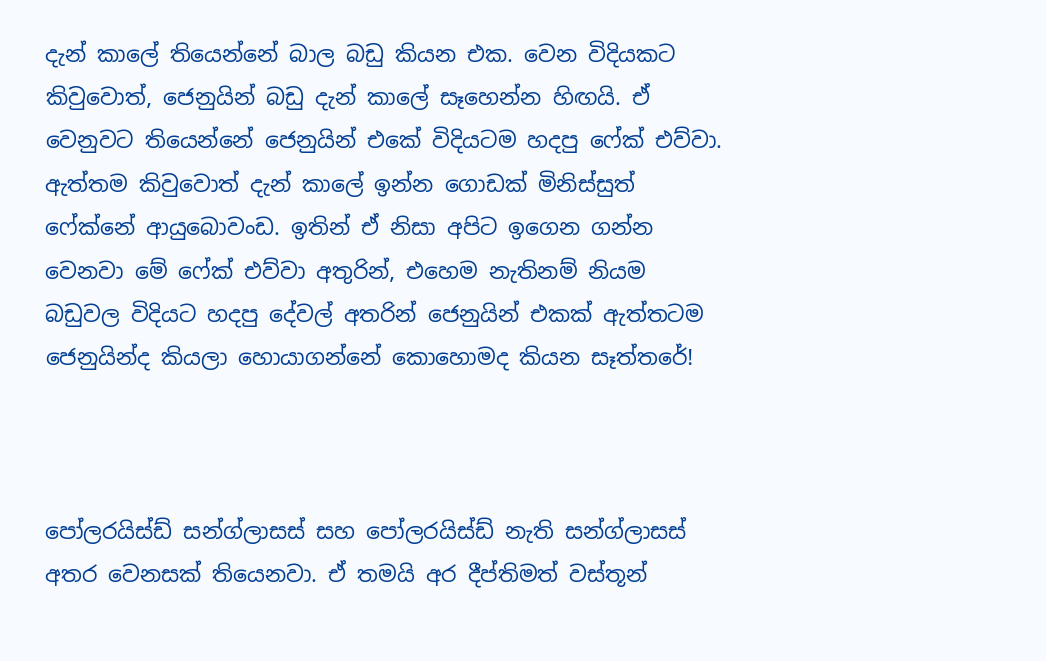දැන් කාලේ තියෙන්නේ බාල බඩු කියන එක. වෙන විදියකට කිවුවොත්, ජෙනුයින් බඩු දැන් කාලේ සෑහෙන්න හිඟයි. ඒ වෙනුවට තියෙන්නේ ජෙනුයින් එකේ විදියටම හදපු ෆේක් එව්වා. ඇත්තම කිවුවොත් දැන් කාලේ ඉන්න ගොඩක් මිනිස්සුත් ෆේක්නේ ආයුබොවංඩ. ඉතින් ඒ නිසා අපිට ඉගෙන ගන්න වෙනවා මේ ෆේක් එව්වා අතුරින්, එහෙම නැතිනම් නියම බඩුවල විදියට හදපු දේවල් අතරින් ජෙනුයින් එකක් ඇත්තටම ජෙනුයින්ද කියලා හොයාගන්නේ කොහොමද කියන සෑත්තරේ!



පෝලරයිස්ඩ් සන්ග්ලාසස් සහ පෝලරයිස්ඩ් නැති සන්ග්ලාසස් අතර වෙනසක් තියෙනවා. ඒ තමයි අර දීප්තිමත් වස්තූන්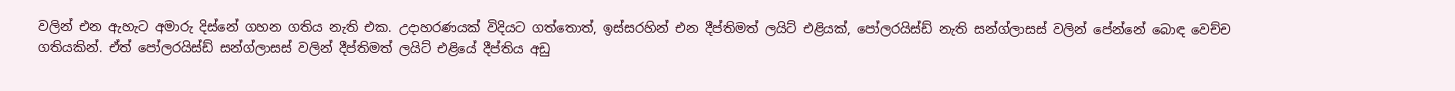වලින් එන ඇහැට අමාරු දිස්නේ ගහන ගතිය නැති එක. උදාහරණයක් විදියට ගත්තොත්, ඉස්සරහින් එන දීප්තිමත් ලයිට් එළියක්, පෝලරයිස්ඩ් නැති සන්ග්ලාසස් වලින් පේන්නේ බොඳ වෙච්ච ගතියකින්. ඒත් පෝලරයිස්ඩ් සන්ග්ලාසස් වලින් දීප්තිමත් ලයිට් එළියේ දීප්තිය අඩු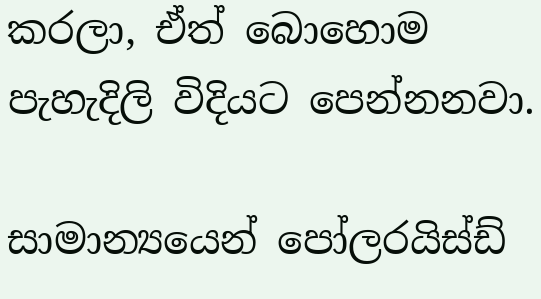කරලා, ඒත් බොහොම පැහැදිලි විදියට පෙන්නනවා.

සාමාන්‍යයෙන් පෝලරයිස්ඩ්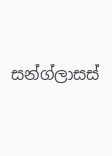සන්ග්ලාසස්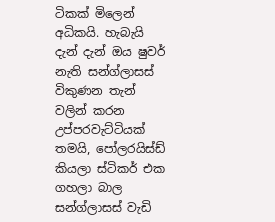ටිකක් මිලෙන් අධිකයි. හැබැයි දැන් දැන් ඔය ෂුවර් නැති සන්ග්ලාසස් විකුණන තැන් වලින් කරන උප්පරවැට්ටියක් තමයි, පෝලරයිස්ඩ් කියලා ස්ටිකර් එක ගහලා බාල සන්ග්ලාසස් වැඩි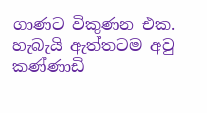ගාණට විකුණන එක. හැබැයි ඇත්තටම අවු කණ්ණාඩි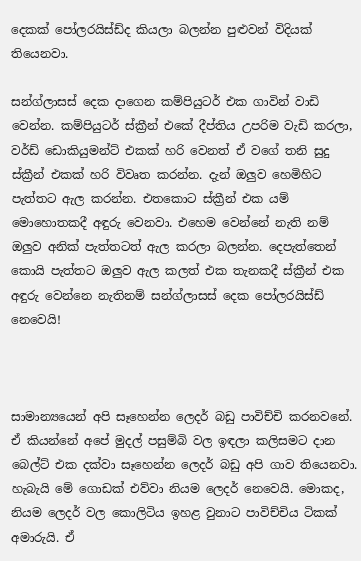දෙකක් පෝලරයිස්ඩ්ද කියලා බලන්න පුළුවන් විදියක් තියෙනවා.

සන්ග්ලාසස් දෙක දාගෙන කම්පියුටර් එක ගාවින් වාඩි වෙන්න. කම්පියුටර් ස්ක්‍රීන් එකේ දීප්තිය උපරිම වැඩි කරලා, වර්ඩ් ඩොකියුමන්ට් එකක් හරි වෙනත් ඒ වගේ තනි සුදු ස්ක්‍රීන් එකක් හරි විවෘත කරන්න. දැන් ඔලුව හෙමිහිට පැත්තට ඇල කරන්න. එතකොට ස්ක්‍රීන් එක යම් මොහොතකදී අඳුරු වෙනවා. එහෙම වෙන්නේ නැති නම් ඔලුව අනික් පැත්තටත් ඇල කරලා බලන්න. දෙපැත්තෙන් කොයි පැත්තට ඔලුව ඇල කලත් එක තැනකදී ස්ක්‍රීන් එක අඳුරු වෙන්නෙ නැතිනම් සන්ග්ලාසස් දෙක පෝලරයිස්ඩ් නෙවෙයි!



සාමාන්‍යයෙන් අපි සෑහෙන්න ලෙදර් බඩු පාවිච්චි කරනවනේ. ඒ කියන්නේ අපේ මුදල් පසුම්බි වල ඉඳලා කලිසමට දාන බෙල්ට් එක දක්වා සෑහෙන්න ලෙදර් බඩු අපි ගාව තියෙනවා. හැබැයි මේ ගොඩක් එව්වා නියම ලෙදර් නෙවෙයි. මොකද, නියම ලෙදර් වල කොලිටිය ඉහළ වුනාට පාවිච්චිය ටිකක් අමාරුයි. ඒ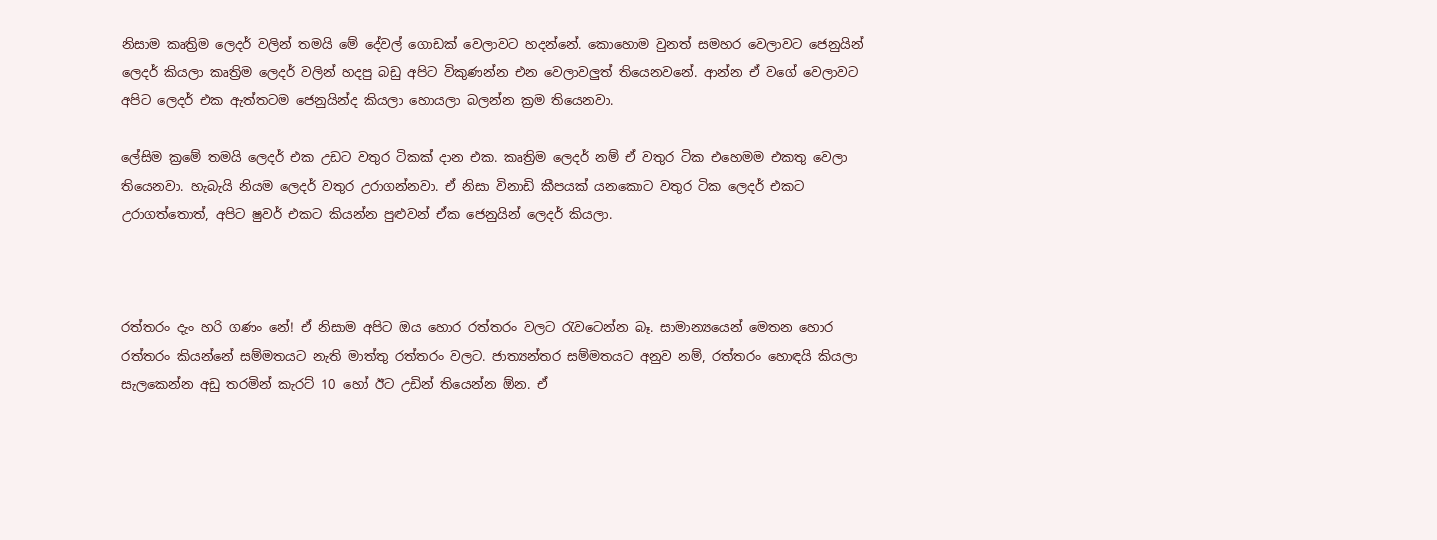නිසාම කෘත්‍රිම ලෙදර් වලින් තමයි මේ දේවල් ගොඩක් වෙලාවට හදන්නේ. කොහොම වුනත් සමහර වෙලාවට ජෙනුයින් ලෙදර් කියලා කෘත්‍රිම ලෙදර් වලින් හදපු බඩු අපිට විකුණන්න එන වෙලාවලුත් තියෙනවනේ. ආන්න ඒ වගේ වෙලාවට අපිට ලෙදර් එක ඇත්තටම ජෙනුයින්ද කියලා හොයලා බලන්න ක්‍රම තියෙනවා.

ලේසිම ක්‍රමේ තමයි ලෙදර් එක උඩට වතුර ටිකක් දාන එක. කෘත්‍රිම ලෙදර් නම් ඒ වතුර ටික එහෙමම එකතු වෙලා තියෙනවා. හැබැයි නියම ලෙදර් වතුර උරාගන්නවා. ඒ නිසා විනාඩි කීපයක් යනකොට වතුර ටික ලෙදර් එකට උරාගත්තොත්, අපිට ෂුවර් එකට කියන්න පුළුවන් ඒක ජෙනුයින් ලෙදර් කියලා.



රත්තරං දැං හරි ගණං නේ! ඒ නිසාම අපිට ඔය හොර රත්තරං වලට රැවටෙන්න බෑ. සාමාන්‍යයෙන් මෙතන හොර රත්තරං කියන්නේ සම්මතයට නැති මාත්තු රත්තරං වලට. ජාත්‍යන්තර සම්මතයට අනුව නම්, රත්තරං හොඳයි කියලා සැලකෙන්න අඩු තරමින් කැරට් 10 හෝ ඊට උඩින් තියෙන්න ඕන. ඒ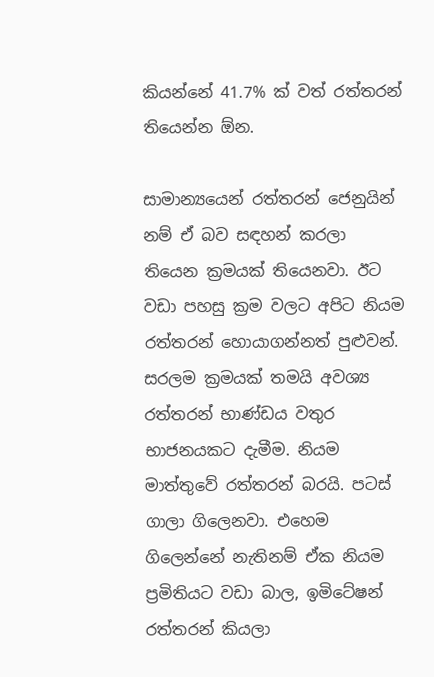කියන්නේ 41.7% ක් වත් රත්තරන් තියෙන්න ඕන.

සාමාන්‍යයෙන් රත්තරන් ජෙනුයින් නම් ඒ බව සඳහන් කරලා තියෙන ක්‍රමයක් තියෙනවා. ඊට වඩා පහසු ක්‍රම වලට අපිට නියම රත්තරන් හොයාගන්නත් පුළුවන්. සරලම ක්‍රමයක් තමයි අවශ්‍ය රත්තරන් භාණ්ඩය වතුර භාජනයකට දැමීම. නියම මාත්තුවේ රත්තරන් බරයි. පටස් ගාලා ගිලෙනවා. එහෙම ගිලෙන්නේ නැතිනම් ඒක නියම ප්‍රමිතියට වඩා බාල, ඉමිටේෂන් රත්තරන් කියලා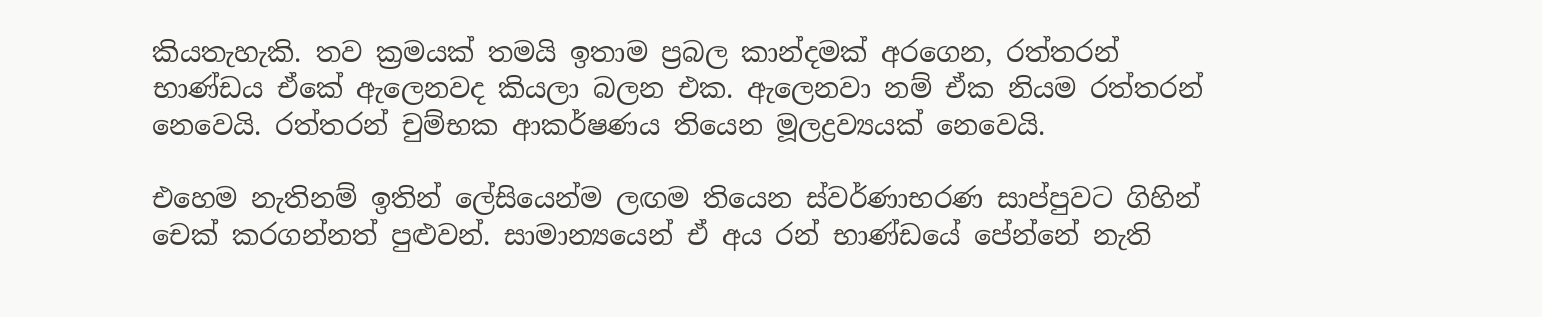කියතැහැකි. තව ක්‍රමයක් තමයි ඉතාම ප්‍රබල කාන්දමක් අරගෙන, රත්තරන් භාණ්ඩය ඒකේ ඇලෙනවද කියලා බලන එක. ඇලෙනවා නම් ඒක නියම රත්තරන් නෙවෙයි. රත්තරන් චුම්භක ආකර්ෂණය තියෙන මූලද්‍රව්‍යයක් නෙවෙයි.

එහෙම නැතිනම් ඉතින් ලේසියෙන්ම ලඟම තියෙන ස්වර්ණාභරණ සාප්පුවට ගිහින් චෙක් කරගන්නත් පුළුවන්. සාමාන්‍යයෙන් ඒ අය රන් භාණ්ඩයේ පේන්නේ නැති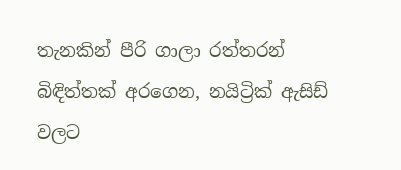තැනකින් පීරි ගාලා රත්තරන් බිඳිත්තක් අරගෙන, නයිට්‍රික් ඇසිඩ් වලට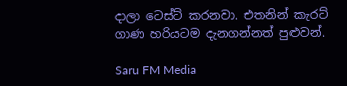දාලා ටෙස්ට් කරනවා. එතනින් කැරට් ගාණ හරියටම දැනගන්නත් පුළුවන්.

Saru FM Media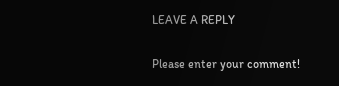LEAVE A REPLY

Please enter your comment!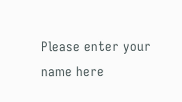Please enter your name here